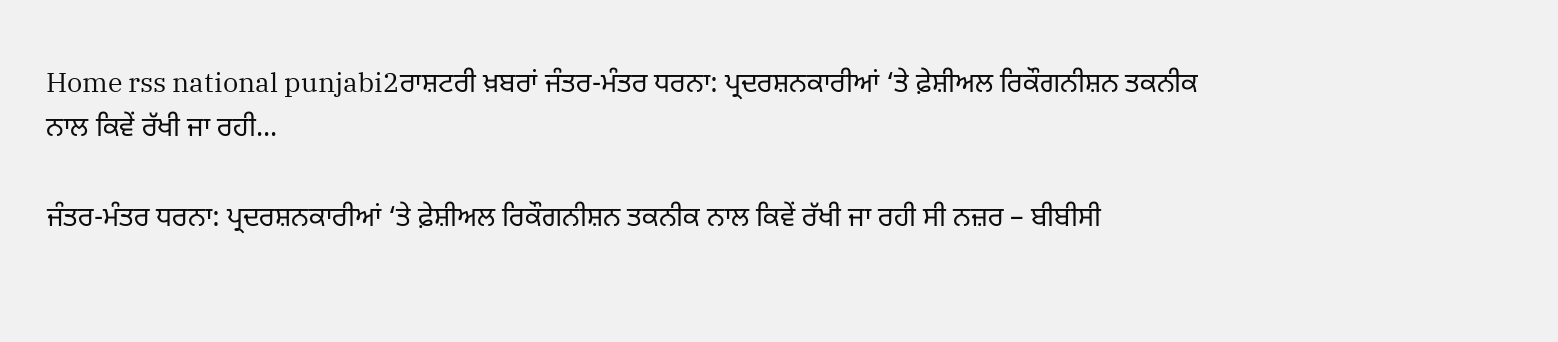Home rss national punjabi2ਰਾਸ਼ਟਰੀ ਖ਼ਬਰਾਂ ਜੰਤਰ-ਮੰਤਰ ਧਰਨਾ: ਪ੍ਰਦਰਸ਼ਨਕਾਰੀਆਂ ‘ਤੇ ਫ਼ੇਸ਼ੀਅਲ ਰਿਕੌਗਨੀਸ਼ਨ ਤਕਨੀਕ ਨਾਲ ਕਿਵੇਂ ਰੱਖੀ ਜਾ ਰਹੀ...

ਜੰਤਰ-ਮੰਤਰ ਧਰਨਾ: ਪ੍ਰਦਰਸ਼ਨਕਾਰੀਆਂ ‘ਤੇ ਫ਼ੇਸ਼ੀਅਲ ਰਿਕੌਗਨੀਸ਼ਨ ਤਕਨੀਕ ਨਾਲ ਕਿਵੇਂ ਰੱਖੀ ਜਾ ਰਹੀ ਸੀ ਨਜ਼ਰ – ਬੀਬੀਸੀ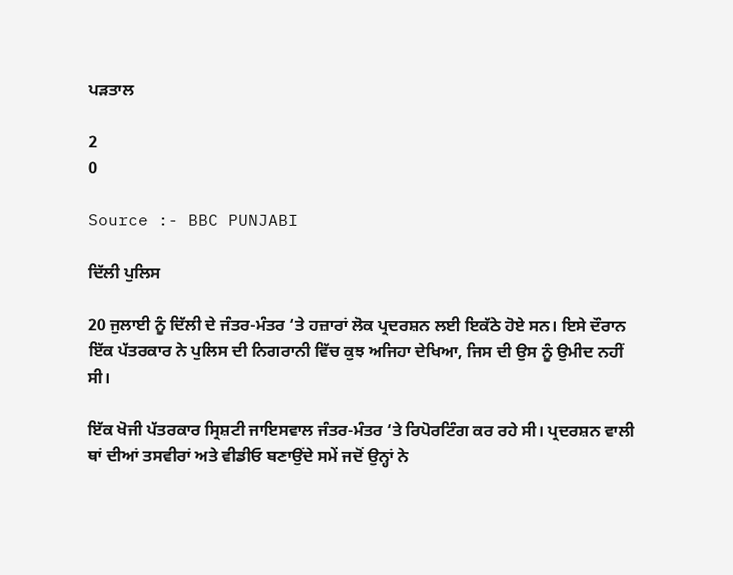ਪੜਤਾਲ

2
0

Source :- BBC PUNJABI

ਦਿੱਲੀ ਪੁਲਿਸ

20 ਜੁਲਾਈ ਨੂੰ ਦਿੱਲੀ ਦੇ ਜੰਤਰ-ਮੰਤਰ ‘ਤੇ ਹਜ਼ਾਰਾਂ ਲੋਕ ਪ੍ਰਦਰਸ਼ਨ ਲਈ ਇਕੱਠੇ ਹੋਏ ਸਨ। ਇਸੇ ਦੌਰਾਨ ਇੱਕ ਪੱਤਰਕਾਰ ਨੇ ਪੁਲਿਸ ਦੀ ਨਿਗਰਾਨੀ ਵਿੱਚ ਕੁਝ ਅਜਿਹਾ ਦੇਖਿਆ, ਜਿਸ ਦੀ ਉਸ ਨੂੰ ਉਮੀਦ ਨਹੀਂ ਸੀ।

ਇੱਕ ਖੋਜੀ ਪੱਤਰਕਾਰ ਸ੍ਰਿਸ਼ਟੀ ਜਾਇਸਵਾਲ ਜੰਤਰ-ਮੰਤਰ ‘ਤੇ ਰਿਪੋਰਟਿੰਗ ਕਰ ਰਹੇ ਸੀ। ਪ੍ਰਦਰਸ਼ਨ ਵਾਲੀ ਥਾਂ ਦੀਆਂ ਤਸਵੀਰਾਂ ਅਤੇ ਵੀਡੀਓ ਬਣਾਉਂਦੇ ਸਮੇਂ ਜਦੋਂ ਉਨ੍ਹਾਂ ਨੇ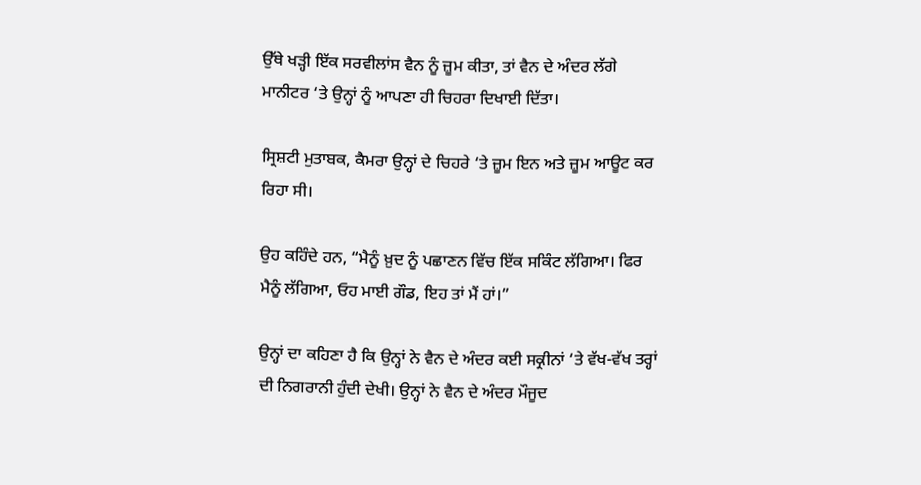ਉੱਥੇ ਖੜ੍ਹੀ ਇੱਕ ਸਰਵੀਲਾਂਸ ਵੈਨ ਨੂੰ ਜ਼ੂਮ ਕੀਤਾ, ਤਾਂ ਵੈਨ ਦੇ ਅੰਦਰ ਲੱਗੇ ਮਾਨੀਟਰ ‘ਤੇ ਉਨ੍ਹਾਂ ਨੂੰ ਆਪਣਾ ਹੀ ਚਿਹਰਾ ਦਿਖਾਈ ਦਿੱਤਾ।

ਸ੍ਰਿਸ਼ਟੀ ਮੁਤਾਬਕ, ਕੈਮਰਾ ਉਨ੍ਹਾਂ ਦੇ ਚਿਹਰੇ ‘ਤੇ ਜ਼ੂਮ ਇਨ ਅਤੇ ਜ਼ੂਮ ਆਊਟ ਕਰ ਰਿਹਾ ਸੀ।

ਉਹ ਕਹਿੰਦੇ ਹਨ, “ਮੈਨੂੰ ਖ਼ੁਦ ਨੂੰ ਪਛਾਣਨ ਵਿੱਚ ਇੱਕ ਸਕਿੰਟ ਲੱਗਿਆ। ਫਿਰ ਮੈਨੂੰ ਲੱਗਿਆ, ਓਹ ਮਾਈ ਗੌਡ, ਇਹ ਤਾਂ ਮੈਂ ਹਾਂ।”

ਉਨ੍ਹਾਂ ਦਾ ਕਹਿਣਾ ਹੈ ਕਿ ਉਨ੍ਹਾਂ ਨੇ ਵੈਨ ਦੇ ਅੰਦਰ ਕਈ ਸਕ੍ਰੀਨਾਂ ‘ਤੇ ਵੱਖ-ਵੱਖ ਤਰ੍ਹਾਂ ਦੀ ਨਿਗਰਾਨੀ ਹੁੰਦੀ ਦੇਖੀ। ਉਨ੍ਹਾਂ ਨੇ ਵੈਨ ਦੇ ਅੰਦਰ ਮੌਜੂਦ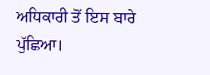ਅਧਿਕਾਰੀ ਤੋਂ ਇਸ ਬਾਰੇ ਪੁੱਛਿਆ।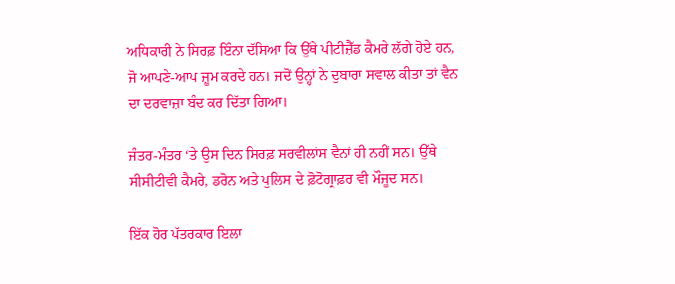ਅਧਿਕਾਰੀ ਨੇ ਸਿਰਫ਼ ਇੰਨਾ ਦੱਸਿਆ ਕਿ ਉੱਥੇ ਪੀਟੀਜ਼ੈੱਡ ਕੈਮਰੇ ਲੱਗੇ ਹੋਏ ਹਨ, ਜੋ ਆਪਣੇ-ਆਪ ਜ਼ੂਮ ਕਰਦੇ ਹਨ। ਜਦੋਂ ਉਨ੍ਹਾਂ ਨੇ ਦੁਬਾਰਾ ਸਵਾਲ ਕੀਤਾ ਤਾਂ ਵੈਨ ਦਾ ਦਰਵਾਜ਼ਾ ਬੰਦ ਕਰ ਦਿੱਤਾ ਗਿਆ।

ਜੰਤਰ-ਮੰਤਰ ‘ਤੇ ਉਸ ਦਿਨ ਸਿਰਫ਼ ਸਰਵੀਲਾਂਸ ਵੈਨਾਂ ਹੀ ਨਹੀਂ ਸਨ। ਉੱਥੇ ਸੀਸੀਟੀਵੀ ਕੈਮਰੇ, ਡਰੋਨ ਅਤੇ ਪੁਲਿਸ ਦੇ ਫ਼ੋਟੋਗ੍ਰਾਫ਼ਰ ਵੀ ਮੌਜੂਦ ਸਨ।

ਇੱਕ ਹੋਰ ਪੱਤਰਕਾਰ ਇਲਾ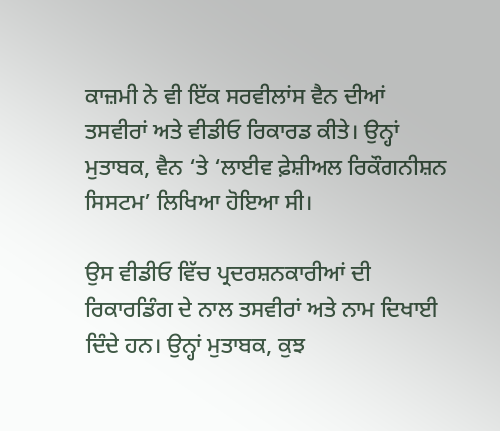ਕਾਜ਼ਮੀ ਨੇ ਵੀ ਇੱਕ ਸਰਵੀਲਾਂਸ ਵੈਨ ਦੀਆਂ ਤਸਵੀਰਾਂ ਅਤੇ ਵੀਡੀਓ ਰਿਕਾਰਡ ਕੀਤੇ। ਉਨ੍ਹਾਂ ਮੁਤਾਬਕ, ਵੈਨ ‘ਤੇ ‘ਲਾਈਵ ਫ਼ੇਸ਼ੀਅਲ ਰਿਕੌਗਨੀਸ਼ਨ ਸਿਸਟਮ’ ਲਿਖਿਆ ਹੋਇਆ ਸੀ।

ਉਸ ਵੀਡੀਓ ਵਿੱਚ ਪ੍ਰਦਰਸ਼ਨਕਾਰੀਆਂ ਦੀ ਰਿਕਾਰਡਿੰਗ ਦੇ ਨਾਲ ਤਸਵੀਰਾਂ ਅਤੇ ਨਾਮ ਦਿਖਾਈ ਦਿੰਦੇ ਹਨ। ਉਨ੍ਹਾਂ ਮੁਤਾਬਕ, ਕੁਝ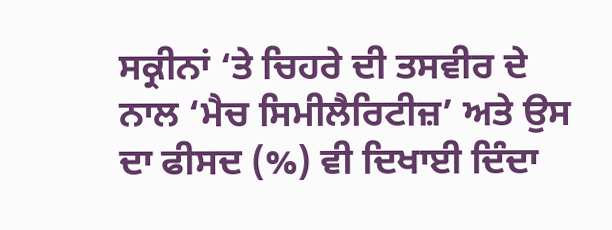ਸਕ੍ਰੀਨਾਂ ‘ਤੇ ਚਿਹਰੇ ਦੀ ਤਸਵੀਰ ਦੇ ਨਾਲ ‘ਮੈਚ ਸਿਮੀਲੈਰਿਟੀਜ਼’ ਅਤੇ ਉਸ ਦਾ ਫੀਸਦ (%) ਵੀ ਦਿਖਾਈ ਦਿੰਦਾ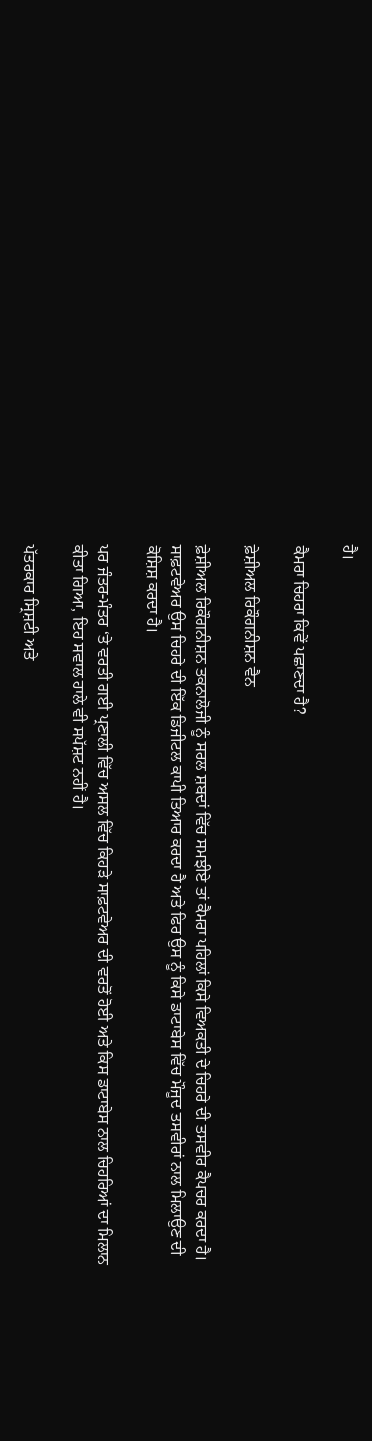ਹੈ।

ਕੈਮਰਾ ਚਿਹਰਾ ਕਿਵੇਂ ਪਛਾਣਦਾ ਹੈ?

ਫ਼ੇਸ਼ੀਅਲ ਰਿਕੌਗਨੀਸ਼ਨ ਵੈਨ

ਫ਼ੇਸ਼ੀਅਲ ਰਿਕੌਗਨੀਸ਼ਨ ਤਕਨਾਲੋਜੀ ਨੂੰ ਸਰਲ ਸ਼ਬਦਾਂ ਵਿੱਚ ਸਮਝੀਏ ਤਾਂ ਕੈਮਰਾ ਪਹਿਲਾਂ ਕਿਸੇ ਵਿਅਕਤੀ ਦੇ ਚਿਹਰੇ ਦੀ ਤਸਵੀਰ ਕੈਪਚਰ ਕਰਦਾ ਹੈ। ਸਾਫ਼ਟਵੇਅਰ ਉਸ ਚਿਹਰੇ ਦੀ ਇੱਕ ਡਿਜੀਟਲ ਕਾਪੀ ਤਿਆਰ ਕਰਦਾ ਹੈ ਅਤੇ ਫਿਰ ਉਸ ਨੂੰ ਕਿਸੇ ਡਾਟਾਬੇਸ ਵਿੱਚ ਮੌਜੂਦ ਤਸਵੀਰਾਂ ਨਾਲ ਮਿਲਾਉਣ ਦੀ ਕੋਸ਼ਿਸ਼ ਕਰਦਾ ਹੈ।

ਪਰ ਜੰਤਰ-ਮੰਤਰ ‘ਤੇ ਵਰਤੀ ਗਈ ਪ੍ਰਣਾਲੀ ਵਿੱਚ ਅਸਲ ਵਿੱਚ ਕਿਹੜੇ ਸਾਫ਼ਟਵੇਅਰ ਦੀ ਵਰਤੋਂ ਹੋਈ ਅਤੇ ਕਿਸ ਡਾਟਾਬੇਸ ਨਾਲ ਚਿਹਰਿਆਂ ਦਾ ਮਿਲਾਨ ਕੀਤਾ ਗਿਆ, ਇਹ ਸਵਾਲ ਹਾਲੇ ਵੀ ਸਪੱਸ਼ਟ ਨਹੀਂ ਹੈ।

ਪੱਤਰਕਾਰ ਸ੍ਰਿਸ਼ਟੀ ਅਤੇ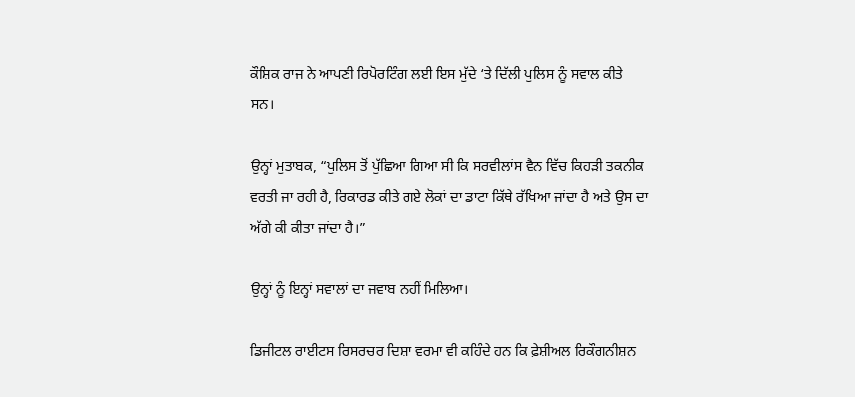ਕੌਸ਼ਿਕ ਰਾਜ ਨੇ ਆਪਣੀ ਰਿਪੋਰਟਿੰਗ ਲਈ ਇਸ ਮੁੱਦੇ ‘ਤੇ ਦਿੱਲੀ ਪੁਲਿਸ ਨੂੰ ਸਵਾਲ ਕੀਤੇ ਸਨ।

ਉਨ੍ਹਾਂ ਮੁਤਾਬਕ, “ਪੁਲਿਸ ਤੋਂ ਪੁੱਛਿਆ ਗਿਆ ਸੀ ਕਿ ਸਰਵੀਲਾਂਸ ਵੈਨ ਵਿੱਚ ਕਿਹੜੀ ਤਕਨੀਕ ਵਰਤੀ ਜਾ ਰਹੀ ਹੈ, ਰਿਕਾਰਡ ਕੀਤੇ ਗਏ ਲੋਕਾਂ ਦਾ ਡਾਟਾ ਕਿੱਥੇ ਰੱਖਿਆ ਜਾਂਦਾ ਹੈ ਅਤੇ ਉਸ ਦਾ ਅੱਗੇ ਕੀ ਕੀਤਾ ਜਾਂਦਾ ਹੈ।”

ਉਨ੍ਹਾਂ ਨੂੰ ਇਨ੍ਹਾਂ ਸਵਾਲਾਂ ਦਾ ਜਵਾਬ ਨਹੀਂ ਮਿਲਿਆ।

ਡਿਜੀਟਲ ਰਾਈਟਸ ਰਿਸਰਚਰ ਦਿਸ਼ਾ ਵਰਮਾ ਵੀ ਕਹਿੰਦੇ ਹਨ ਕਿ ਫ਼ੇਸ਼ੀਅਲ ਰਿਕੌਗਨੀਸ਼ਨ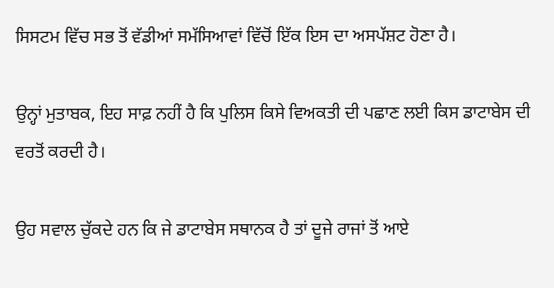ਸਿਸਟਮ ਵਿੱਚ ਸਭ ਤੋਂ ਵੱਡੀਆਂ ਸਮੱਸਿਆਵਾਂ ਵਿੱਚੋਂ ਇੱਕ ਇਸ ਦਾ ਅਸਪੱਸ਼ਟ ਹੋਣਾ ਹੈ।

ਉਨ੍ਹਾਂ ਮੁਤਾਬਕ, ਇਹ ਸਾਫ਼ ਨਹੀਂ ਹੈ ਕਿ ਪੁਲਿਸ ਕਿਸੇ ਵਿਅਕਤੀ ਦੀ ਪਛਾਣ ਲਈ ਕਿਸ ਡਾਟਾਬੇਸ ਦੀ ਵਰਤੋਂ ਕਰਦੀ ਹੈ।

ਉਹ ਸਵਾਲ ਚੁੱਕਦੇ ਹਨ ਕਿ ਜੇ ਡਾਟਾਬੇਸ ਸਥਾਨਕ ਹੈ ਤਾਂ ਦੂਜੇ ਰਾਜਾਂ ਤੋਂ ਆਏ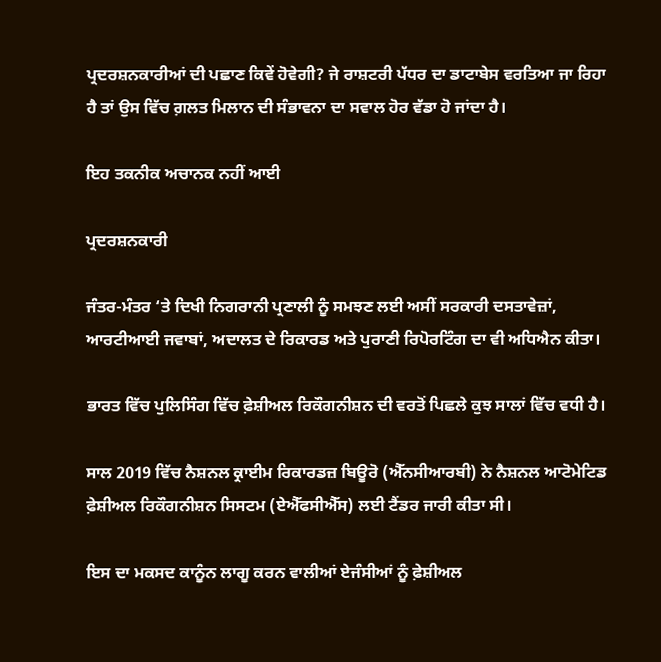ਪ੍ਰਦਰਸ਼ਨਕਾਰੀਆਂ ਦੀ ਪਛਾਣ ਕਿਵੇਂ ਹੋਵੇਗੀ? ਜੇ ਰਾਸ਼ਟਰੀ ਪੱਧਰ ਦਾ ਡਾਟਾਬੇਸ ਵਰਤਿਆ ਜਾ ਰਿਹਾ ਹੈ ਤਾਂ ਉਸ ਵਿੱਚ ਗ਼ਲਤ ਮਿਲਾਨ ਦੀ ਸੰਭਾਵਨਾ ਦਾ ਸਵਾਲ ਹੋਰ ਵੱਡਾ ਹੋ ਜਾਂਦਾ ਹੈ।

ਇਹ ਤਕਨੀਕ ਅਚਾਨਕ ਨਹੀਂ ਆਈ

ਪ੍ਰਦਰਸ਼ਨਕਾਰੀ

ਜੰਤਰ-ਮੰਤਰ ‘ਤੇ ਦਿਖੀ ਨਿਗਰਾਨੀ ਪ੍ਰਣਾਲੀ ਨੂੰ ਸਮਝਣ ਲਈ ਅਸੀਂ ਸਰਕਾਰੀ ਦਸਤਾਵੇਜ਼ਾਂ, ਆਰਟੀਆਈ ਜਵਾਬਾਂ, ਅਦਾਲਤ ਦੇ ਰਿਕਾਰਡ ਅਤੇ ਪੁਰਾਣੀ ਰਿਪੋਰਟਿੰਗ ਦਾ ਵੀ ਅਧਿਐਨ ਕੀਤਾ।

ਭਾਰਤ ਵਿੱਚ ਪੁਲਿਸਿੰਗ ਵਿੱਚ ਫ਼ੇਸ਼ੀਅਲ ਰਿਕੌਗਨੀਸ਼ਨ ਦੀ ਵਰਤੋਂ ਪਿਛਲੇ ਕੁਝ ਸਾਲਾਂ ਵਿੱਚ ਵਧੀ ਹੈ।

ਸਾਲ 2019 ਵਿੱਚ ਨੈਸ਼ਨਲ ਕ੍ਰਾਈਮ ਰਿਕਾਰਡਜ਼ ਬਿਊਰੋ (ਐੱਨਸੀਆਰਬੀ) ਨੇ ਨੈਸ਼ਨਲ ਆਟੋਮੇਟਿਡ ਫ਼ੇਸ਼ੀਅਲ ਰਿਕੌਗਨੀਸ਼ਨ ਸਿਸਟਮ (ਏਐੱਫਸੀਐੱਸ) ਲਈ ਟੈਂਡਰ ਜਾਰੀ ਕੀਤਾ ਸੀ।

ਇਸ ਦਾ ਮਕਸਦ ਕਾਨੂੰਨ ਲਾਗੂ ਕਰਨ ਵਾਲੀਆਂ ਏਜੰਸੀਆਂ ਨੂੰ ਫ਼ੇਸ਼ੀਅਲ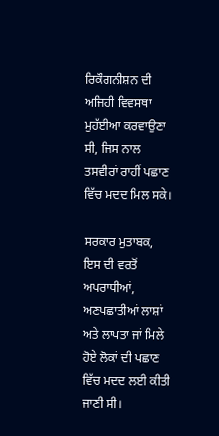ਰਿਕੌਗਨੀਸ਼ਨ ਦੀ ਅਜਿਹੀ ਵਿਵਸਥਾ ਮੁਹੱਈਆ ਕਰਵਾਉਣਾ ਸੀ, ਜਿਸ ਨਾਲ ਤਸਵੀਰਾਂ ਰਾਹੀਂ ਪਛਾਣ ਵਿੱਚ ਮਦਦ ਮਿਲ ਸਕੇ।

ਸਰਕਾਰ ਮੁਤਾਬਕ, ਇਸ ਦੀ ਵਰਤੋਂ ਅਪਰਾਧੀਆਂ, ਅਣਪਛਾਤੀਆਂ ਲਾਸ਼ਾਂ ਅਤੇ ਲਾਪਤਾ ਜਾਂ ਮਿਲੇ ਹੋਏ ਲੋਕਾਂ ਦੀ ਪਛਾਣ ਵਿੱਚ ਮਦਦ ਲਈ ਕੀਤੀ ਜਾਣੀ ਸੀ।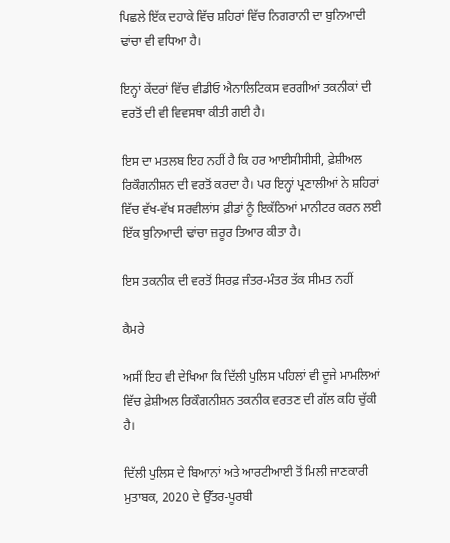ਪਿਛਲੇ ਇੱਕ ਦਹਾਕੇ ਵਿੱਚ ਸ਼ਹਿਰਾਂ ਵਿੱਚ ਨਿਗਰਾਨੀ ਦਾ ਬੁਨਿਆਦੀ ਢਾਂਚਾ ਵੀ ਵਧਿਆ ਹੈ।

ਇਨ੍ਹਾਂ ਕੇਂਦਰਾਂ ਵਿੱਚ ਵੀਡੀਓ ਐਨਾਲਿਟਿਕਸ ਵਰਗੀਆਂ ਤਕਨੀਕਾਂ ਦੀ ਵਰਤੋਂ ਦੀ ਵੀ ਵਿਵਸਥਾ ਕੀਤੀ ਗਈ ਹੈ।

ਇਸ ਦਾ ਮਤਲਬ ਇਹ ਨਹੀਂ ਹੈ ਕਿ ਹਰ ਆਈਸੀਸੀਸੀ, ਫ਼ੇਸ਼ੀਅਲ ਰਿਕੌਗਨੀਸ਼ਨ ਦੀ ਵਰਤੋਂ ਕਰਦਾ ਹੈ। ਪਰ ਇਨ੍ਹਾਂ ਪ੍ਰਣਾਲੀਆਂ ਨੇ ਸ਼ਹਿਰਾਂ ਵਿੱਚ ਵੱਖ-ਵੱਖ ਸਰਵੀਲਾਂਸ ਫ਼ੀਡਾਂ ਨੂੰ ਇਕੱਠਿਆਂ ਮਾਨੀਟਰ ਕਰਨ ਲਈ ਇੱਕ ਬੁਨਿਆਦੀ ਢਾਂਚਾ ਜ਼ਰੂਰ ਤਿਆਰ ਕੀਤਾ ਹੈ।

ਇਸ ਤਕਨੀਕ ਦੀ ਵਰਤੋਂ ਸਿਰਫ਼ ਜੰਤਰ-ਮੰਤਰ ਤੱਕ ਸੀਮਤ ਨਹੀਂ

ਕੈਮਰੇ

ਅਸੀਂ ਇਹ ਵੀ ਦੇਖਿਆ ਕਿ ਦਿੱਲੀ ਪੁਲਿਸ ਪਹਿਲਾਂ ਵੀ ਦੂਜੇ ਮਾਮਲਿਆਂ ਵਿੱਚ ਫ਼ੇਸ਼ੀਅਲ ਰਿਕੌਗਨੀਸ਼ਨ ਤਕਨੀਕ ਵਰਤਣ ਦੀ ਗੱਲ ਕਹਿ ਚੁੱਕੀ ਹੈ।

ਦਿੱਲੀ ਪੁਲਿਸ ਦੇ ਬਿਆਨਾਂ ਅਤੇ ਆਰਟੀਆਈ ਤੋਂ ਮਿਲੀ ਜਾਣਕਾਰੀ ਮੁਤਾਬਕ, 2020 ਦੇ ਉੱਤਰ-ਪੂਰਬੀ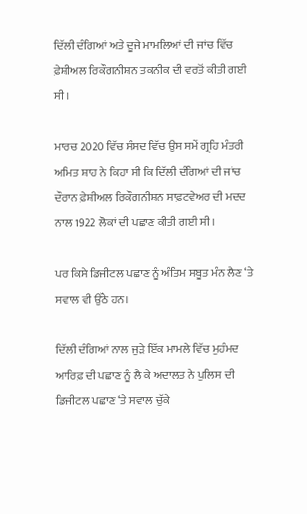ਦਿੱਲੀ ਦੰਗਿਆਂ ਅਤੇ ਦੂਜੇ ਮਾਮਲਿਆਂ ਦੀ ਜਾਂਚ ਵਿੱਚ ਫ਼ੇਸ਼ੀਅਲ ਰਿਕੌਗਨੀਸ਼ਨ ਤਕਨੀਕ ਦੀ ਵਰਤੋਂ ਕੀਤੀ ਗਈ ਸੀ।

ਮਾਰਚ 2020 ਵਿੱਚ ਸੰਸਦ ਵਿੱਚ ਉਸ ਸਮੇਂ ਗ੍ਰਹਿ ਮੰਤਰੀ ਅਮਿਤ ਸ਼ਾਹ ਨੇ ਕਿਹਾ ਸੀ ਕਿ ਦਿੱਲੀ ਦੰਗਿਆਂ ਦੀ ਜਾਂਚ ਦੌਰਾਨ ਫ਼ੇਸ਼ੀਅਲ ਰਿਕੌਗਨੀਸ਼ਨ ਸਾਫ਼ਟਵੇਅਰ ਦੀ ਮਦਦ ਨਾਲ 1922 ਲੋਕਾਂ ਦੀ ਪਛਾਣ ਕੀਤੀ ਗਈ ਸੀ।

ਪਰ ਕਿਸੇ ਡਿਜੀਟਲ ਪਛਾਣ ਨੂੰ ਅੰਤਿਮ ਸਬੂਤ ਮੰਨ ਲੈਣ ‘ਤੇ ਸਵਾਲ ਵੀ ਉੱਠੇ ਹਨ।

ਦਿੱਲੀ ਦੰਗਿਆਂ ਨਾਲ ਜੁੜੇ ਇੱਕ ਮਾਮਲੇ ਵਿੱਚ ਮੁਹੰਮਦ ਆਰਿਫ਼ ਦੀ ਪਛਾਣ ਨੂੰ ਲੈ ਕੇ ਅਦਾਲਤ ਨੇ ਪੁਲਿਸ ਦੀ ਡਿਜੀਟਲ ਪਛਾਣ ‘ਤੇ ਸਵਾਲ ਚੁੱਕੇ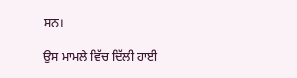ਸਨ।

ਉਸ ਮਾਮਲੇ ਵਿੱਚ ਦਿੱਲੀ ਹਾਈ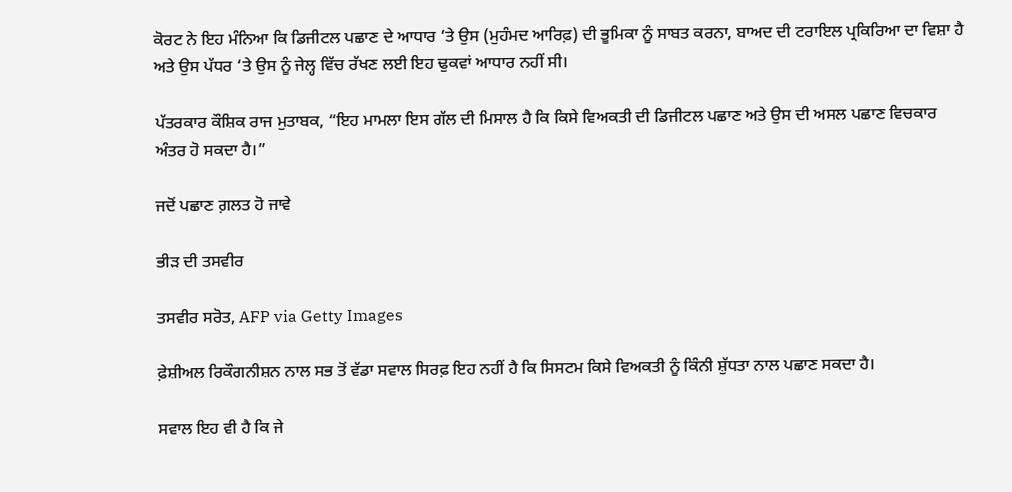ਕੋਰਟ ਨੇ ਇਹ ਮੰਨਿਆ ਕਿ ਡਿਜੀਟਲ ਪਛਾਣ ਦੇ ਆਧਾਰ ‘ਤੇ ਉਸ (ਮੁਹੰਮਦ ਆਰਿਫ਼) ਦੀ ਭੂਮਿਕਾ ਨੂੰ ਸਾਬਤ ਕਰਨਾ, ਬਾਅਦ ਦੀ ਟਰਾਇਲ ਪ੍ਰਕਿਰਿਆ ਦਾ ਵਿਸ਼ਾ ਹੈ ਅਤੇ ਉਸ ਪੱਧਰ ‘ਤੇ ਉਸ ਨੂੰ ਜੇਲ੍ਹ ਵਿੱਚ ਰੱਖਣ ਲਈ ਇਹ ਢੁਕਵਾਂ ਆਧਾਰ ਨਹੀਂ ਸੀ।

ਪੱਤਰਕਾਰ ਕੌਸ਼ਿਕ ਰਾਜ ਮੁਤਾਬਕ, “ਇਹ ਮਾਮਲਾ ਇਸ ਗੱਲ ਦੀ ਮਿਸਾਲ ਹੈ ਕਿ ਕਿਸੇ ਵਿਅਕਤੀ ਦੀ ਡਿਜੀਟਲ ਪਛਾਣ ਅਤੇ ਉਸ ਦੀ ਅਸਲ ਪਛਾਣ ਵਿਚਕਾਰ ਅੰਤਰ ਹੋ ਸਕਦਾ ਹੈ।”

ਜਦੋਂ ਪਛਾਣ ਗ਼ਲਤ ਹੋ ਜਾਵੇ

ਭੀੜ ਦੀ ਤਸਵੀਰ

ਤਸਵੀਰ ਸਰੋਤ, AFP via Getty Images

ਫ਼ੇਸ਼ੀਅਲ ਰਿਕੌਗਨੀਸ਼ਨ ਨਾਲ ਸਭ ਤੋਂ ਵੱਡਾ ਸਵਾਲ ਸਿਰਫ਼ ਇਹ ਨਹੀਂ ਹੈ ਕਿ ਸਿਸਟਮ ਕਿਸੇ ਵਿਅਕਤੀ ਨੂੰ ਕਿੰਨੀ ਸ਼ੁੱਧਤਾ ਨਾਲ ਪਛਾਣ ਸਕਦਾ ਹੈ।

ਸਵਾਲ ਇਹ ਵੀ ਹੈ ਕਿ ਜੇ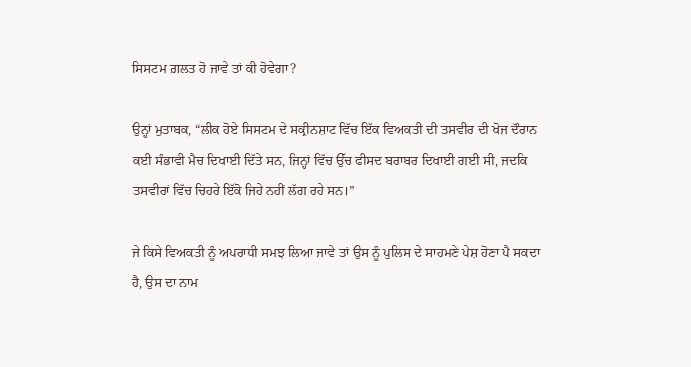ਸਿਸਟਮ ਗ਼ਲਤ ਹੋ ਜਾਵੇ ਤਾਂ ਕੀ ਹੋਵੇਗਾ?

ਉਨ੍ਹਾਂ ਮੁਤਾਬਕ, “ਲੀਕ ਹੋਏ ਸਿਸਟਮ ਦੇ ਸਕ੍ਰੀਨਸ਼ਾਟ ਵਿੱਚ ਇੱਕ ਵਿਅਕਤੀ ਦੀ ਤਸਵੀਰ ਦੀ ਖੋਜ ਦੌਰਾਨ ਕਈ ਸੰਭਾਵੀ ਮੈਚ ਦਿਖਾਈ ਦਿੱਤੇ ਸਨ, ਜਿਨ੍ਹਾਂ ਵਿੱਚ ਉੱਚ ਫੀਸਦ ਬਰਾਬਰ ਦਿਖਾਈ ਗਈ ਸੀ, ਜਦਕਿ ਤਸਵੀਰਾਂ ਵਿੱਚ ਚਿਹਰੇ ਇੱਕੋ ਜਿਹੇ ਨਹੀਂ ਲੱਗ ਰਹੇ ਸਨ।”

ਜੇ ਕਿਸੇ ਵਿਅਕਤੀ ਨੂੰ ਅਪਰਾਧੀ ਸਮਝ ਲਿਆ ਜਾਵੇ ਤਾਂ ਉਸ ਨੂੰ ਪੁਲਿਸ ਦੇ ਸਾਹਮਣੇ ਪੇਸ਼ ਹੋਣਾ ਪੈ ਸਕਦਾ ਹੈ, ਉਸ ਦਾ ਨਾਮ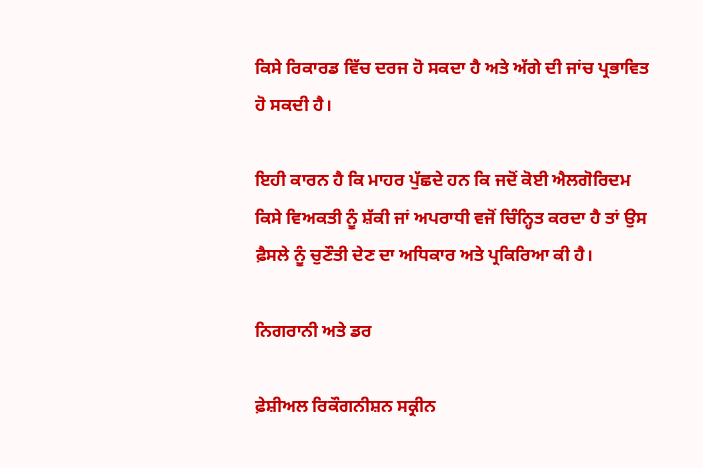ਕਿਸੇ ਰਿਕਾਰਡ ਵਿੱਚ ਦਰਜ ਹੋ ਸਕਦਾ ਹੈ ਅਤੇ ਅੱਗੇ ਦੀ ਜਾਂਚ ਪ੍ਰਭਾਵਿਤ ਹੋ ਸਕਦੀ ਹੈ।

ਇਹੀ ਕਾਰਨ ਹੈ ਕਿ ਮਾਹਰ ਪੁੱਛਦੇ ਹਨ ਕਿ ਜਦੋਂ ਕੋਈ ਐਲਗੋਰਿਦਮ ਕਿਸੇ ਵਿਅਕਤੀ ਨੂੰ ਸ਼ੱਕੀ ਜਾਂ ਅਪਰਾਧੀ ਵਜੋਂ ਚਿੰਨ੍ਹਿਤ ਕਰਦਾ ਹੈ ਤਾਂ ਉਸ ਫ਼ੈਸਲੇ ਨੂੰ ਚੁਣੌਤੀ ਦੇਣ ਦਾ ਅਧਿਕਾਰ ਅਤੇ ਪ੍ਰਕਿਰਿਆ ਕੀ ਹੈ।

ਨਿਗਰਾਨੀ ਅਤੇ ਡਰ

ਫ਼ੇਸ਼ੀਅਲ ਰਿਕੌਗਨੀਸ਼ਨ ਸਕ੍ਰੀਨ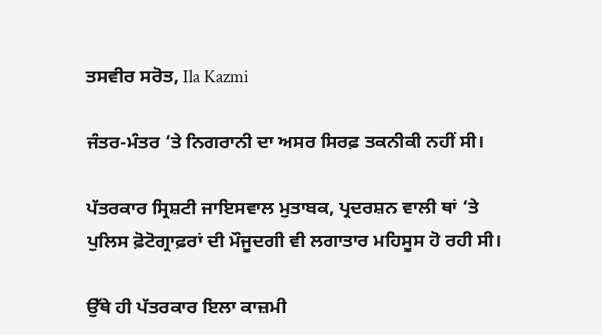ਤਸਵੀਰ ਸਰੋਤ, Ila Kazmi

ਜੰਤਰ-ਮੰਤਰ ‘ਤੇ ਨਿਗਰਾਨੀ ਦਾ ਅਸਰ ਸਿਰਫ਼ ਤਕਨੀਕੀ ਨਹੀਂ ਸੀ।

ਪੱਤਰਕਾਰ ਸ੍ਰਿਸ਼ਟੀ ਜਾਇਸਵਾਲ ਮੁਤਾਬਕ, ਪ੍ਰਦਰਸ਼ਨ ਵਾਲੀ ਥਾਂ ‘ਤੇ ਪੁਲਿਸ ਫ਼ੋਟੋਗ੍ਰਾਫ਼ਰਾਂ ਦੀ ਮੌਜੂਦਗੀ ਵੀ ਲਗਾਤਾਰ ਮਹਿਸੂਸ ਹੋ ਰਹੀ ਸੀ।

ਉੱਥੇ ਹੀ ਪੱਤਰਕਾਰ ਇਲਾ ਕਾਜ਼ਮੀ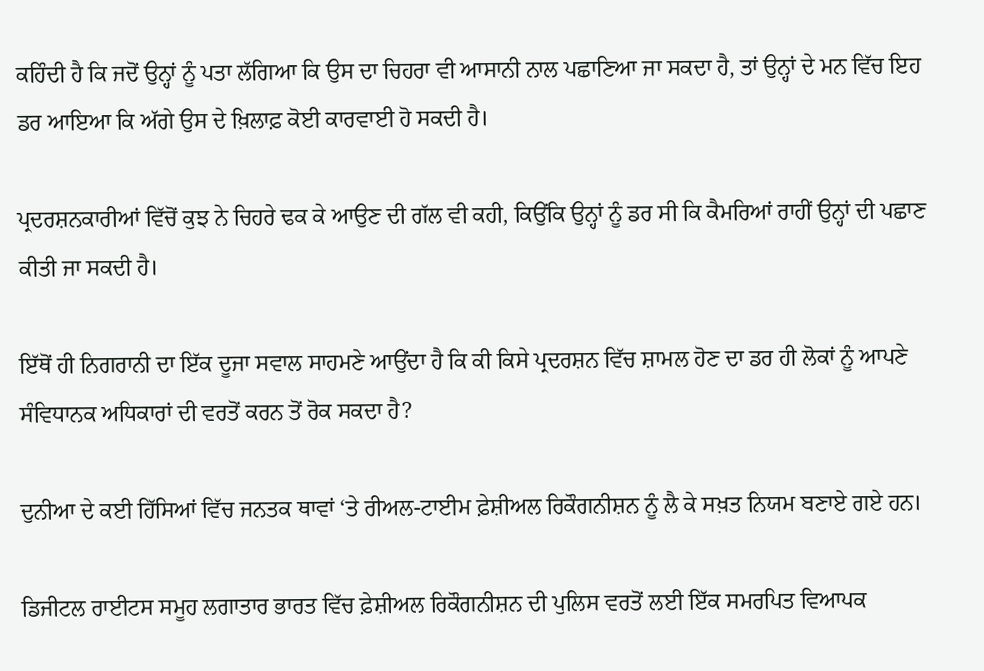ਕਹਿੰਦੀ ਹੈ ਕਿ ਜਦੋਂ ਉਨ੍ਹਾਂ ਨੂੰ ਪਤਾ ਲੱਗਿਆ ਕਿ ਉਸ ਦਾ ਚਿਹਰਾ ਵੀ ਆਸਾਨੀ ਨਾਲ ਪਛਾਣਿਆ ਜਾ ਸਕਦਾ ਹੈ, ਤਾਂ ਉਨ੍ਹਾਂ ਦੇ ਮਨ ਵਿੱਚ ਇਹ ਡਰ ਆਇਆ ਕਿ ਅੱਗੇ ਉਸ ਦੇ ਖ਼ਿਲਾਫ਼ ਕੋਈ ਕਾਰਵਾਈ ਹੋ ਸਕਦੀ ਹੈ।

ਪ੍ਰਦਰਸ਼ਨਕਾਰੀਆਂ ਵਿੱਚੋਂ ਕੁਝ ਨੇ ਚਿਹਰੇ ਢਕ ਕੇ ਆਉਣ ਦੀ ਗੱਲ ਵੀ ਕਹੀ, ਕਿਉਂਕਿ ਉਨ੍ਹਾਂ ਨੂੰ ਡਰ ਸੀ ਕਿ ਕੈਮਰਿਆਂ ਰਾਹੀਂ ਉਨ੍ਹਾਂ ਦੀ ਪਛਾਣ ਕੀਤੀ ਜਾ ਸਕਦੀ ਹੈ।

ਇੱਥੋਂ ਹੀ ਨਿਗਰਾਨੀ ਦਾ ਇੱਕ ਦੂਜਾ ਸਵਾਲ ਸਾਹਮਣੇ ਆਉਂਦਾ ਹੈ ਕਿ ਕੀ ਕਿਸੇ ਪ੍ਰਦਰਸ਼ਨ ਵਿੱਚ ਸ਼ਾਮਲ ਹੋਣ ਦਾ ਡਰ ਹੀ ਲੋਕਾਂ ਨੂੰ ਆਪਣੇ ਸੰਵਿਧਾਨਕ ਅਧਿਕਾਰਾਂ ਦੀ ਵਰਤੋਂ ਕਰਨ ਤੋਂ ਰੋਕ ਸਕਦਾ ਹੈ?

ਦੁਨੀਆ ਦੇ ਕਈ ਹਿੱਸਿਆਂ ਵਿੱਚ ਜਨਤਕ ਥਾਵਾਂ ‘ਤੇ ਰੀਅਲ-ਟਾਈਮ ਫ਼ੇਸ਼ੀਅਲ ਰਿਕੌਗਨੀਸ਼ਨ ਨੂੰ ਲੈ ਕੇ ਸਖ਼ਤ ਨਿਯਮ ਬਣਾਏ ਗਏ ਹਨ।

ਡਿਜੀਟਲ ਰਾਈਟਸ ਸਮੂਹ ਲਗਾਤਾਰ ਭਾਰਤ ਵਿੱਚ ਫ਼ੇਸ਼ੀਅਲ ਰਿਕੌਗਨੀਸ਼ਨ ਦੀ ਪੁਲਿਸ ਵਰਤੋਂ ਲਈ ਇੱਕ ਸਮਰਪਿਤ ਵਿਆਪਕ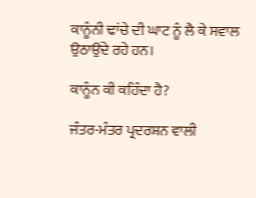ਕਾਨੂੰਨੀ ਢਾਂਚੇ ਦੀ ਘਾਟ ਨੂੰ ਲੈ ਕੇ ਸਵਾਲ ਉਠਾਉਂਦੇ ਰਹੇ ਹਨ।

ਕਾਨੂੰਨ ਕੀ ਕਹਿੰਦਾ ਹੈ?

ਜੰਤਰ-ਮੰਤਰ ਪ੍ਰਦਰਸ਼ਨ ਵਾਲੀ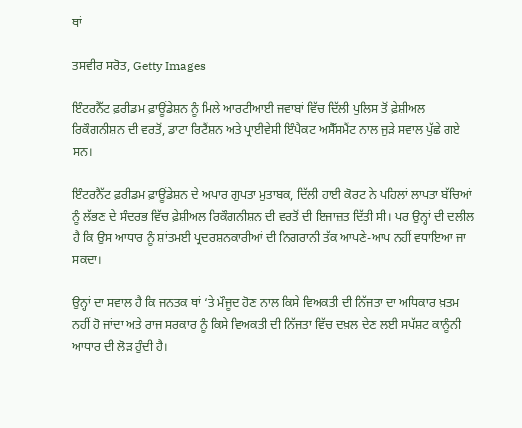ਥਾਂ

ਤਸਵੀਰ ਸਰੋਤ, Getty Images

ਇੰਟਰਨੈੱਟ ਫ਼ਰੀਡਮ ਫ਼ਾਊਂਡੇਸ਼ਨ ਨੂੰ ਮਿਲੇ ਆਰਟੀਆਈ ਜਵਾਬਾਂ ਵਿੱਚ ਦਿੱਲੀ ਪੁਲਿਸ ਤੋਂ ਫ਼ੇਸ਼ੀਅਲ ਰਿਕੌਗਨੀਸ਼ਨ ਦੀ ਵਰਤੋਂ, ਡਾਟਾ ਰਿਟੈਂਸ਼ਨ ਅਤੇ ਪ੍ਰਾਈਵੇਸੀ ਇੰਪੈਕਟ ਅਸੈੱਸਮੈਂਟ ਨਾਲ ਜੁੜੇ ਸਵਾਲ ਪੁੱਛੇ ਗਏ ਸਨ।

ਇੰਟਰਨੈੱਟ ਫ਼ਰੀਡਮ ਫ਼ਾਊਂਡੇਸ਼ਨ ਦੇ ਅਪਾਰ ਗੁਪਤਾ ਮੁਤਾਬਕ, ਦਿੱਲੀ ਹਾਈ ਕੋਰਟ ਨੇ ਪਹਿਲਾਂ ਲਾਪਤਾ ਬੱਚਿਆਂ ਨੂੰ ਲੱਭਣ ਦੇ ਸੰਦਰਭ ਵਿੱਚ ਫ਼ੇਸ਼ੀਅਲ ਰਿਕੌਗਨੀਸ਼ਨ ਦੀ ਵਰਤੋਂ ਦੀ ਇਜਾਜ਼ਤ ਦਿੱਤੀ ਸੀ। ਪਰ ਉਨ੍ਹਾਂ ਦੀ ਦਲੀਲ ਹੈ ਕਿ ਉਸ ਆਧਾਰ ਨੂੰ ਸ਼ਾਂਤਮਈ ਪ੍ਰਦਰਸ਼ਨਕਾਰੀਆਂ ਦੀ ਨਿਗਰਾਨੀ ਤੱਕ ਆਪਣੇ-ਆਪ ਨਹੀਂ ਵਧਾਇਆ ਜਾ ਸਕਦਾ।

ਉਨ੍ਹਾਂ ਦਾ ਸਵਾਲ ਹੈ ਕਿ ਜਨਤਕ ਥਾਂ ‘ਤੇ ਮੌਜੂਦ ਹੋਣ ਨਾਲ ਕਿਸੇ ਵਿਅਕਤੀ ਦੀ ਨਿੱਜਤਾ ਦਾ ਅਧਿਕਾਰ ਖ਼ਤਮ ਨਹੀਂ ਹੋ ਜਾਂਦਾ ਅਤੇ ਰਾਜ ਸਰਕਾਰ ਨੂੰ ਕਿਸੇ ਵਿਅਕਤੀ ਦੀ ਨਿੱਜਤਾ ਵਿੱਚ ਦਖ਼ਲ ਦੇਣ ਲਈ ਸਪੱਸ਼ਟ ਕਾਨੂੰਨੀ ਆਧਾਰ ਦੀ ਲੋੜ ਹੁੰਦੀ ਹੈ।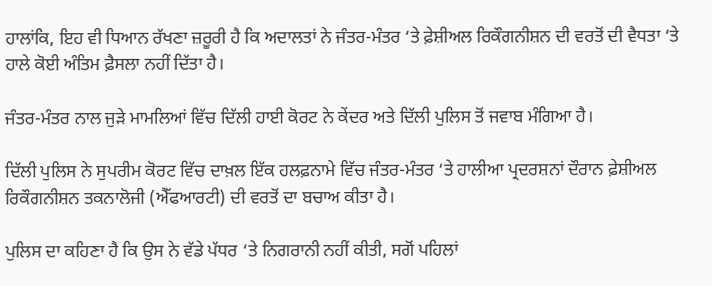ਹਾਲਾਂਕਿ, ਇਹ ਵੀ ਧਿਆਨ ਰੱਖਣਾ ਜ਼ਰੂਰੀ ਹੈ ਕਿ ਅਦਾਲਤਾਂ ਨੇ ਜੰਤਰ-ਮੰਤਰ ‘ਤੇ ਫ਼ੇਸ਼ੀਅਲ ਰਿਕੌਗਨੀਸ਼ਨ ਦੀ ਵਰਤੋਂ ਦੀ ਵੈਧਤਾ ‘ਤੇ ਹਾਲੇ ਕੋਈ ਅੰਤਿਮ ਫ਼ੈਸਲਾ ਨਹੀਂ ਦਿੱਤਾ ਹੈ।

ਜੰਤਰ-ਮੰਤਰ ਨਾਲ ਜੁੜੇ ਮਾਮਲਿਆਂ ਵਿੱਚ ਦਿੱਲੀ ਹਾਈ ਕੋਰਟ ਨੇ ਕੇਂਦਰ ਅਤੇ ਦਿੱਲੀ ਪੁਲਿਸ ਤੋਂ ਜਵਾਬ ਮੰਗਿਆ ਹੈ।

ਦਿੱਲੀ ਪੁਲਿਸ ਨੇ ਸੁਪਰੀਮ ਕੋਰਟ ਵਿੱਚ ਦਾਖ਼ਲ ਇੱਕ ਹਲਫ਼ਨਾਮੇ ਵਿੱਚ ਜੰਤਰ-ਮੰਤਰ ‘ਤੇ ਹਾਲੀਆ ਪ੍ਰਦਰਸ਼ਨਾਂ ਦੌਰਾਨ ਫ਼ੇਸ਼ੀਅਲ ਰਿਕੌਗਨੀਸ਼ਨ ਤਕਨਾਲੋਜੀ (ਐੱਫਆਰਟੀ) ਦੀ ਵਰਤੋਂ ਦਾ ਬਚਾਅ ਕੀਤਾ ਹੈ।

ਪੁਲਿਸ ਦਾ ਕਹਿਣਾ ਹੈ ਕਿ ਉਸ ਨੇ ਵੱਡੇ ਪੱਧਰ ‘ਤੇ ਨਿਗਰਾਨੀ ਨਹੀਂ ਕੀਤੀ, ਸਗੋਂ ਪਹਿਲਾਂ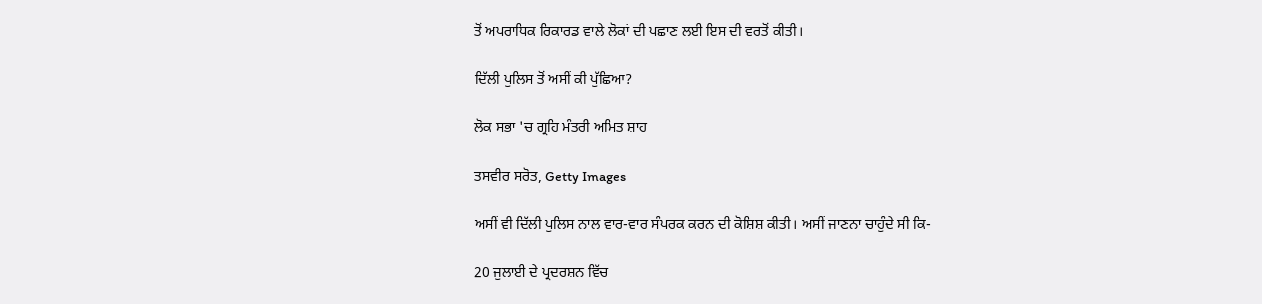ਤੋਂ ਅਪਰਾਧਿਕ ਰਿਕਾਰਡ ਵਾਲੇ ਲੋਕਾਂ ਦੀ ਪਛਾਣ ਲਈ ਇਸ ਦੀ ਵਰਤੋਂ ਕੀਤੀ।

ਦਿੱਲੀ ਪੁਲਿਸ ਤੋਂ ਅਸੀਂ ਕੀ ਪੁੱਛਿਆ?

ਲੋਕ ਸਭਾ 'ਚ ਗ੍ਰਹਿ ਮੰਤਰੀ ਅਮਿਤ ਸ਼ਾਹ

ਤਸਵੀਰ ਸਰੋਤ, Getty Images

ਅਸੀਂ ਵੀ ਦਿੱਲੀ ਪੁਲਿਸ ਨਾਲ ਵਾਰ-ਵਾਰ ਸੰਪਰਕ ਕਰਨ ਦੀ ਕੋਸ਼ਿਸ਼ ਕੀਤੀ। ਅਸੀਂ ਜਾਣਨਾ ਚਾਹੁੰਦੇ ਸੀ ਕਿ-

20 ਜੁਲਾਈ ਦੇ ਪ੍ਰਦਰਸ਼ਨ ਵਿੱਚ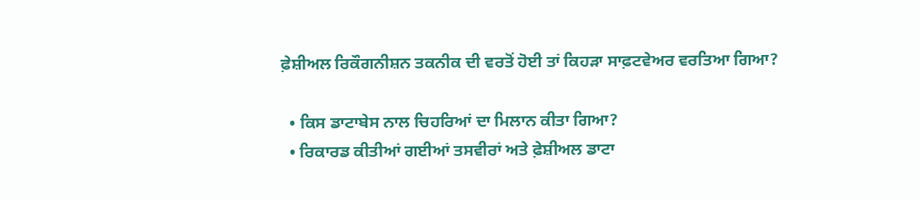ਫ਼ੇਸ਼ੀਅਲ ਰਿਕੌਗਨੀਸ਼ਨ ਤਕਨੀਕ ਦੀ ਵਰਤੋਂ ਹੋਈ ਤਾਂ ਕਿਹੜਾ ਸਾਫ਼ਟਵੇਅਰ ਵਰਤਿਆ ਗਿਆ?

  • ਕਿਸ ਡਾਟਾਬੇਸ ਨਾਲ ਚਿਹਰਿਆਂ ਦਾ ਮਿਲਾਨ ਕੀਤਾ ਗਿਆ?
  • ਰਿਕਾਰਡ ਕੀਤੀਆਂ ਗਈਆਂ ਤਸਵੀਰਾਂ ਅਤੇ ਫ਼ੇਸ਼ੀਅਲ ਡਾਟਾ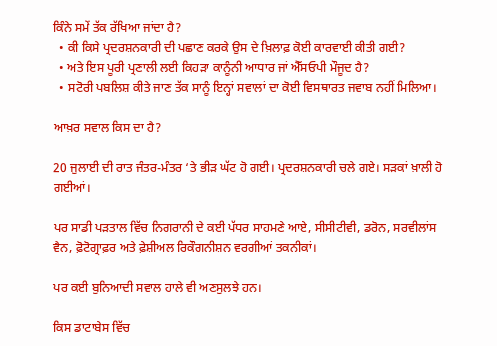ਕਿੰਨੇ ਸਮੇਂ ਤੱਕ ਰੱਖਿਆ ਜਾਂਦਾ ਹੈ?
  • ਕੀ ਕਿਸੇ ਪ੍ਰਦਰਸ਼ਨਕਾਰੀ ਦੀ ਪਛਾਣ ਕਰਕੇ ਉਸ ਦੇ ਖ਼ਿਲਾਫ਼ ਕੋਈ ਕਾਰਵਾਈ ਕੀਤੀ ਗਈ?
  • ਅਤੇ ਇਸ ਪੂਰੀ ਪ੍ਰਣਾਲੀ ਲਈ ਕਿਹੜਾ ਕਾਨੂੰਨੀ ਆਧਾਰ ਜਾਂ ਐੱਸਓਪੀ ਮੌਜੂਦ ਹੈ?
  • ਸਟੋਰੀ ਪਬਲਿਸ਼ ਕੀਤੇ ਜਾਣ ਤੱਕ ਸਾਨੂੰ ਇਨ੍ਹਾਂ ਸਵਾਲਾਂ ਦਾ ਕੋਈ ਵਿਸਥਾਰਤ ਜਵਾਬ ਨਹੀਂ ਮਿਲਿਆ।

ਆਖ਼ਰ ਸਵਾਲ ਕਿਸ ਦਾ ਹੈ?

20 ਜੁਲਾਈ ਦੀ ਰਾਤ ਜੰਤਰ-ਮੰਤਰ ‘ਤੇ ਭੀੜ ਘੱਟ ਹੋ ਗਈ। ਪ੍ਰਦਰਸ਼ਨਕਾਰੀ ਚਲੇ ਗਏ। ਸੜਕਾਂ ਖ਼ਾਲੀ ਹੋ ਗਈਆਂ।

ਪਰ ਸਾਡੀ ਪੜਤਾਲ ਵਿੱਚ ਨਿਗਰਾਨੀ ਦੇ ਕਈ ਪੱਧਰ ਸਾਹਮਣੇ ਆਏ, ਸੀਸੀਟੀਵੀ, ਡਰੋਨ, ਸਰਵੀਲਾਂਸ ਵੈਨ, ਫ਼ੋਟੋਗ੍ਰਾਫ਼ਰ ਅਤੇ ਫ਼ੇਸ਼ੀਅਲ ਰਿਕੌਗਨੀਸ਼ਨ ਵਰਗੀਆਂ ਤਕਨੀਕਾਂ।

ਪਰ ਕਈ ਬੁਨਿਆਦੀ ਸਵਾਲ ਹਾਲੇ ਵੀ ਅਣਸੁਲਝੇ ਹਨ।

ਕਿਸ ਡਾਟਾਬੇਸ ਵਿੱਚ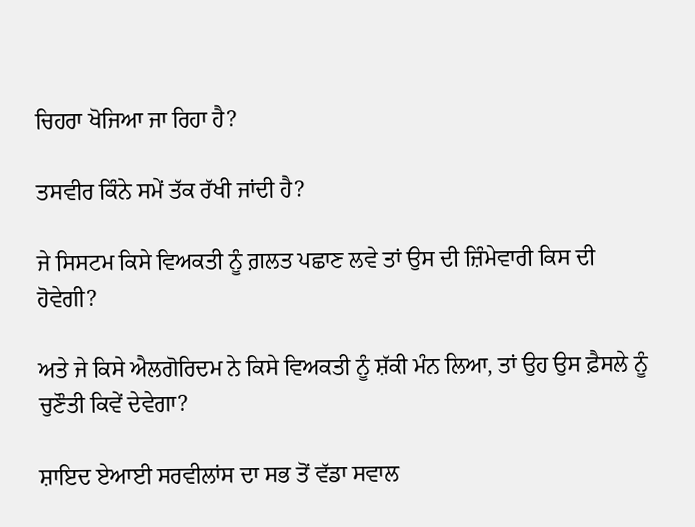ਚਿਹਰਾ ਖੋਜਿਆ ਜਾ ਰਿਹਾ ਹੈ?

ਤਸਵੀਰ ਕਿੰਨੇ ਸਮੇਂ ਤੱਕ ਰੱਖੀ ਜਾਂਦੀ ਹੈ?

ਜੇ ਸਿਸਟਮ ਕਿਸੇ ਵਿਅਕਤੀ ਨੂੰ ਗ਼ਲਤ ਪਛਾਣ ਲਵੇ ਤਾਂ ਉਸ ਦੀ ਜ਼ਿੰਮੇਵਾਰੀ ਕਿਸ ਦੀ ਹੋਵੇਗੀ?

ਅਤੇ ਜੇ ਕਿਸੇ ਐਲਗੋਰਿਦਮ ਨੇ ਕਿਸੇ ਵਿਅਕਤੀ ਨੂੰ ਸ਼ੱਕੀ ਮੰਨ ਲਿਆ, ਤਾਂ ਉਹ ਉਸ ਫ਼ੈਸਲੇ ਨੂੰ ਚੁਣੌਤੀ ਕਿਵੇਂ ਦੇਵੇਗਾ?

ਸ਼ਾਇਦ ਏਆਈ ਸਰਵੀਲਾਂਸ ਦਾ ਸਭ ਤੋਂ ਵੱਡਾ ਸਵਾਲ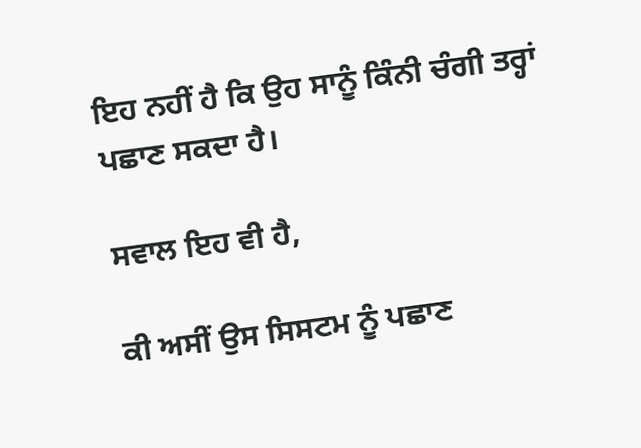ਇਹ ਨਹੀਂ ਹੈ ਕਿ ਉਹ ਸਾਨੂੰ ਕਿੰਨੀ ਚੰਗੀ ਤਰ੍ਹਾਂ ਪਛਾਣ ਸਕਦਾ ਹੈ।

ਸਵਾਲ ਇਹ ਵੀ ਹੈ,

ਕੀ ਅਸੀਂ ਉਸ ਸਿਸਟਮ ਨੂੰ ਪਛਾਣ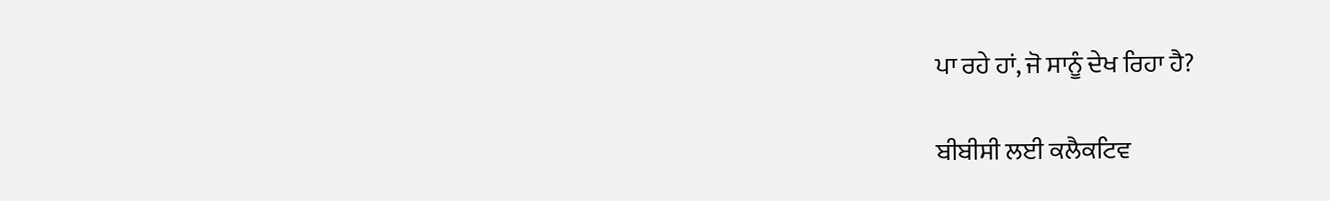ਪਾ ਰਹੇ ਹਾਂ, ਜੋ ਸਾਨੂੰ ਦੇਖ ਰਿਹਾ ਹੈ?

ਬੀਬੀਸੀ ਲਈ ਕਲੈਕਟਿਵ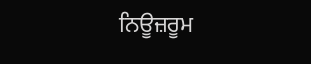ਨਿਊਜ਼ਰੂਮ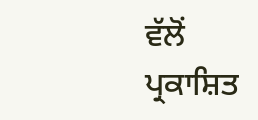ਵੱਲੋਂ ਪ੍ਰਕਾਸ਼ਿਤ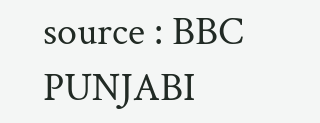source : BBC PUNJABI